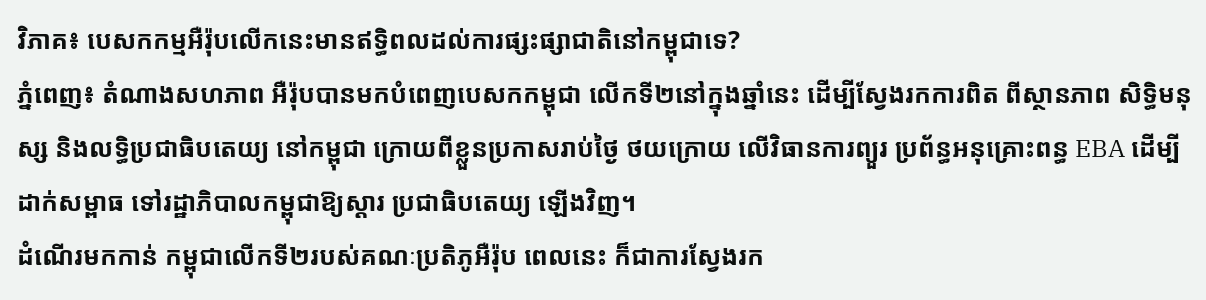វិភាគ៖ បេសកកម្មអឺរ៉ុបលើកនេះមានឥទ្ធិពលដល់ការផ្សះផ្សាជាតិនៅកម្ពុជាទេ?
ភ្នំពេញ៖ តំណាងសហភាព អឺរ៉ុបបានមកបំពេញបេសកកម្ពុជា លើកទី២នៅក្នុងឆ្នាំនេះ ដើម្បីស្វែងរកការពិត ពីស្ថានភាព សិទ្ធិមនុស្ស និងលទ្ធិប្រជាធិបតេយ្យ នៅកម្ពុជា ក្រោយពីខ្លួនប្រកាសរាប់ថ្ងៃ ថយក្រោយ លើវិធានការព្យួរ ប្រព័ន្ធអនុគ្រោះពន្ធ EBA ដើម្បីដាក់សម្ពាធ ទៅរដ្ឋាភិបាលកម្ពុជាឱ្យស្តារ ប្រជាធិបតេយ្យ ឡើងវិញ។
ដំណើរមកកាន់ កម្ពុជាលើកទី២របស់គណៈប្រតិភូអឺរ៉ុប ពេលនេះ ក៏ជាការស្វែងរក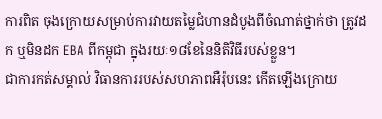ការពិត ចុងក្រោយសម្រាប់ការវាយតម្លៃជំហានដំបូងពីចំណាត់ថ្នាក់ថា ត្រូវដក ឬមិនដក EBA ពីកម្ពុជា ក្នុងរយៈ១៨ខែនៃនិតិវិធីរបស់ខ្លួន។
ជាការកត់សម្គាល់ វិធានការរបស់សហភាពអឺរ៉ុបនេះ កើតឡើងក្រោយ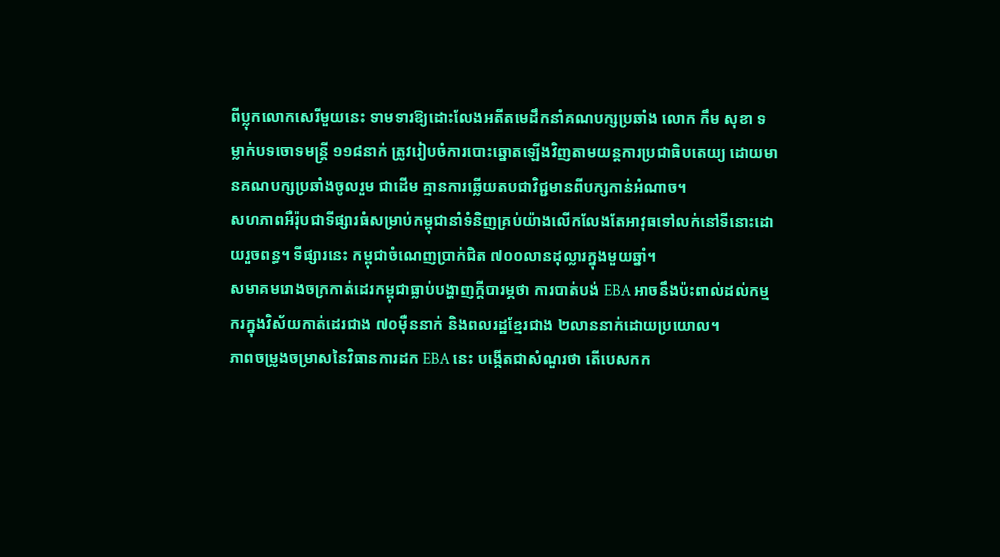ពីប្លុកលោកសេរីមួយនេះ ទាមទារឱ្យដោះលែងអតីតមេដឹកនាំគណបក្សប្រឆាំង លោក កឹម សុខា ទម្លាក់បទចោទមន្ត្រី ១១៨នាក់ ត្រូវរៀបចំការបោះឆ្នោតឡើងវិញតាមយន្តការប្រជាធិបតេយ្យ ដោយមានគណបក្សប្រឆាំងចូលរួម ជាដើម គ្មានការឆ្លើយតបជាវិជ្ជមានពីបក្សកាន់អំណាច។
សហភាពអឺរ៉ុបជាទីផ្សារធំសម្រាប់កម្ពុជានាំទំនិញគ្រប់យ៉ាងលើកលែងតែអាវុធទៅលក់នៅទីនោះដោយរួចពន្ធ។ ទីផ្សារនេះ កម្ពុជាចំណេញប្រាក់ជិត ៧០០លានដុល្លារក្នុងមួយឆ្នាំ។
សមាគមរោងចក្រកាត់ដេរកម្ពុជាធ្លាប់បង្ហាញក្តីបារម្ភថា ការបាត់បង់ EBA អាចនឹងប៉ះពាល់ដល់កម្មករក្នុងវិស័យកាត់ដេរជាង ៧០ម៉ឺននាក់ និងពលរដ្ឋខ្មែរជាង ២លាននាក់ដោយប្រយោល។
ភាពចម្រូងចម្រាសនៃវិធានការដក EBA នេះ បង្កើតជាសំណួរថា តើបេសកក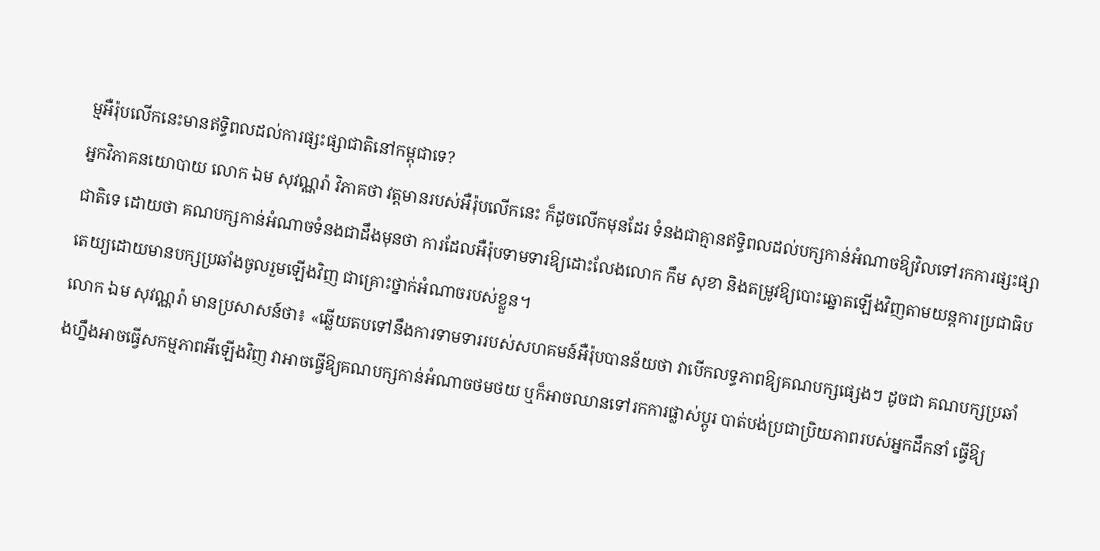ម្មអឺរ៉ុបលើកនេះមានឥទ្ធិពលដល់ការផ្សះផ្សាជាតិនៅកម្ពុជាទេ?
អ្នកវិភាគនយោបាយ លោក ឯម សុវណ្ណរ៉ា វិភាគថា វត្តមានរបស់អឺរ៉ុបលើកនេះ ក៏ដូចលើកមុនដែរ ទំនងជាគ្មានឥទ្ធិពលដល់បក្សកាន់អំណាចឱ្យវិលទៅរកការផ្សះផ្សាជាតិទេ ដោយថា គណបក្សកាន់អំណាចទំនងជាដឹងមុនថា ការដែលអឺរ៉ុបទាមទារឱ្យដោះលែងលោក កឹម សុខា និងតម្រូវឱ្យបោះឆ្នោតឡើងវិញតាមយន្តការប្រជាធិបតេយ្យដោយមានបក្សប្រឆាំងចូលរួមឡើងវិញ ជាគ្រោះថ្នាក់អំណាចរបស់ខ្លួន។
លោក ឯម សុវណ្ណរ៉ា មានប្រសាសន៍ថា៖ «ឆ្លើយតបទៅនឹងការទាមទាររបស់សហគមន៍អឺរ៉ុបបានន័យថា វាបើកលទ្ធភាពឱ្យគណបក្សផ្សេងៗ ដូចជា គណបក្សប្រឆាំងហ្នឹងអាចធ្វើសកម្មភាពអីឡើងវិញ វាអាចធ្វើឱ្យគណបក្សកាន់អំណាចថមថយ ឬក៏អាចឈានទៅរកការផ្លាស់ប្តូរ បាត់បង់ប្រជាប្រិយភាពរបស់អ្នកដឹកនាំ ធ្វើឱ្យ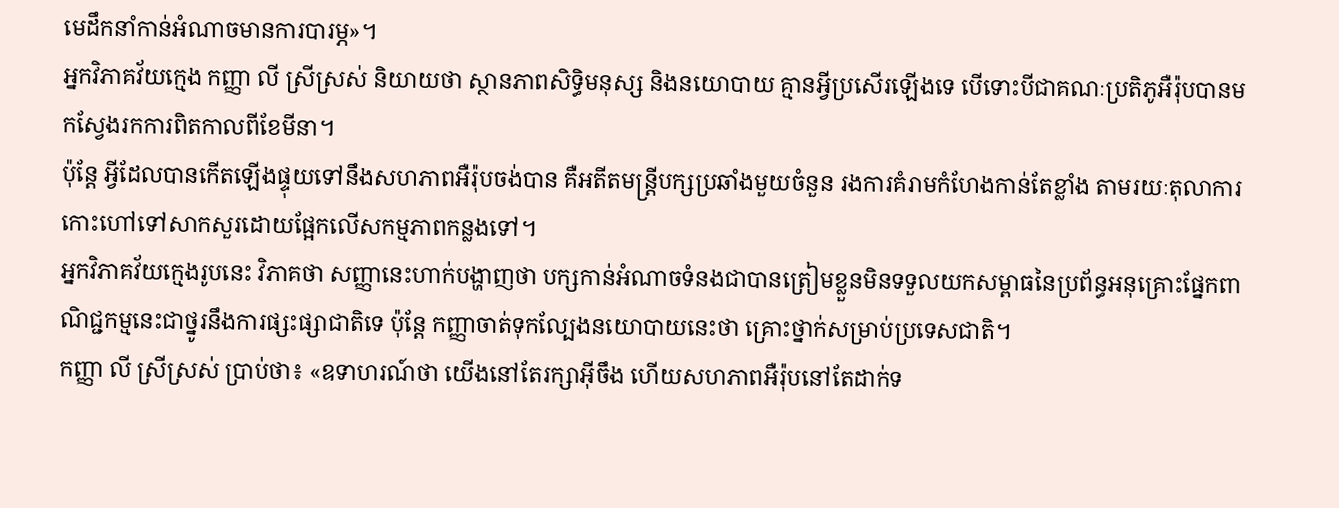មេដឹកនាំកាន់អំណាចមានការបារម្ភ»។
អ្នកវិភាគវ័យក្មេង កញ្ញា លី ស្រីស្រស់ និយាយថា ស្ថានភាពសិទ្ធិមនុស្ស និងនយោបាយ គ្មានអ្វីប្រសើរឡើងទេ បើទោះបីជាគណៈប្រតិភូអឺរ៉ុបបានមកស្វែងរកការពិតកាលពីខែមីនា។
ប៉ុន្តែ អ្វីដែលបានកើតឡើងផ្ទុយទៅនឹងសហភាពអឺរ៉ុបចង់បាន គឺអតីតមន្ត្រីបក្សប្រឆាំងមួយចំនួន រងការគំរាមកំហែងកាន់តែខ្លាំង តាមរយៈតុលាការកោះហៅទៅសាកសួរដោយផ្អែកលើសកម្មភាពកន្លងទៅ។
អ្នកវិភាគវ័យក្មេងរូបនេះ វិភាគថា សញ្ញានេះហាក់បង្ហាញថា បក្សកាន់អំណាចទំនងជាបានត្រៀមខ្លួនមិនទទួលយកសម្ពាធនៃប្រព័ន្ធអនុគ្រោះផ្នែកពាណិជ្ជកម្មនេះជាថ្នូរនឹងការផ្សះផ្សាជាតិទេ ប៉ុន្តែ កញ្ញាចាត់ទុកល្បែងនយោបាយនេះថា គ្រោះថ្នាក់សម្រាប់ប្រទេសជាតិ។
កញ្ញា លី ស្រីស្រស់ ប្រាប់ថា៖ «ឧទាហរណ៍ថា យើងនៅតែរក្សាអ៊ីចឹង ហើយសហភាពអឺរ៉ុបនៅតែដាក់ទ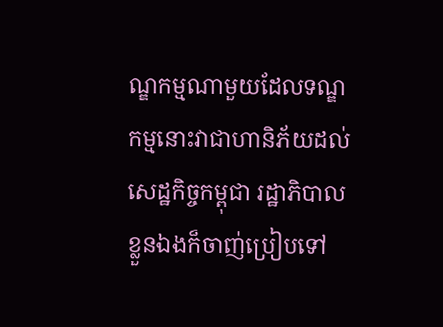ណ្ឌកម្មណាមួយដែលទណ្ឌកម្មនោះវាជាហានិភ័យដល់សេដ្ឋកិច្ចកម្ពុជា រដ្ឋាភិបាលខ្លួនឯងក៏ចាញ់ប្រៀបទៅ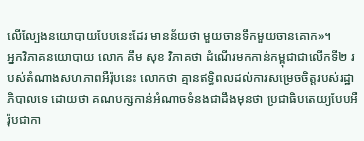លើល្បែងនយោបាយបែបនេះដែរ មានន័យថា មួយចានទឹកមួយចានគោក»។
អ្នកវិភាគនយោបាយ លោក គឹម សុខ វិភាគថា ដំណើរមកកាន់កម្ពុជាជាលើកទី២ របស់តំណាងសហភាពអឺរ៉ុបនេះ លោកថា គ្មានឥទ្ធិពលដល់ការសម្រេចចិត្តរបស់រដ្ឋាភិបាលទេ ដោយថា គណបក្សកាន់អំណាចទំនងជាដឹងមុនថា ប្រជាធិបតេយ្យបែបអឺរ៉ុបជាកា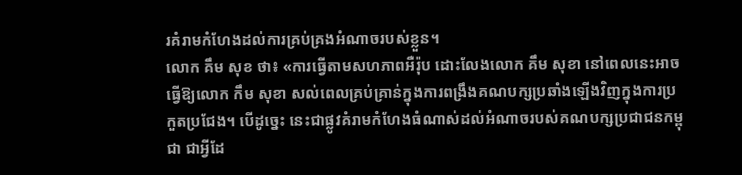រគំរាមកំហែងដល់ការគ្រប់គ្រងអំណាចរបស់ខ្លួន។
លោក គឹម សុខ ថា៖ «ការធ្វើតាមសហភាពអឺរ៉ុប ដោះលែងលោក គឹម សុខា នៅពេលនេះអាចធ្វើឱ្យលោក កឹម សុខា សល់ពេលគ្រប់គ្រាន់ក្នុងការពង្រឹងគណបក្សប្រឆាំងឡើងវិញក្នុងការប្រកួតប្រជែង។ បើដូច្នេះ នេះជាផ្លូវគំរាមកំហែងធំណាស់ដល់អំណាចរបស់គណបក្សប្រជាជនកម្ពុជា ជាអ្វីដែ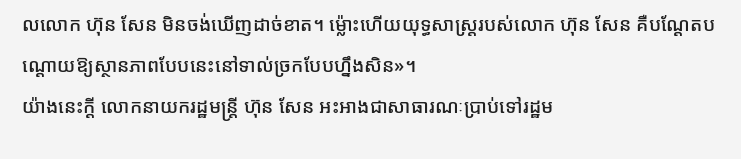លលោក ហ៊ុន សែន មិនចង់ឃើញដាច់ខាត។ ម៉្លោះហើយយុទ្ធសាស្ត្ររបស់លោក ហ៊ុន សែន គឺបណ្តែតបណ្តោយឱ្យស្ថានភាពបែបនេះនៅទាល់ច្រកបែបហ្នឹងសិន»។
យ៉ាងនេះក្តី លោកនាយករដ្ឋមន្ត្រី ហ៊ុន សែន អះអាងជាសាធារណៈប្រាប់ទៅរដ្ឋម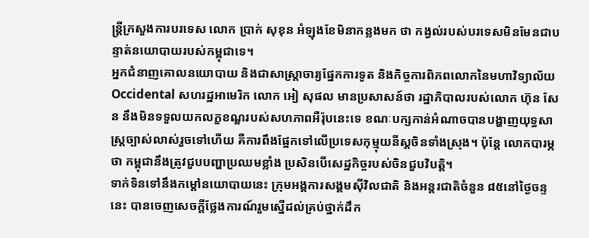ន្ត្រីក្រសួងការបរទេស លោក ប្រាក់ សុខុន អំឡុងខែមិនាកន្លងមក ថា កង្វល់របស់បរទេសមិនមែនជាបន្ទាត់នយោបាយរបស់កម្ពុជាទេ។
អ្នកជំនាញគោលនយោបាយ និងជាសាស្ត្រាចារ្យផ្នែកការទូត និងកិច្ចការពិភពលោកនៃមហាវិទ្យាល័យ Occidental សហរដ្ឋអាមេរិក លោក អៀ សុផល មានប្រសាសន៍ថា រដ្ឋាភិបាលរបស់លោក ហ៊ុន សែន នឹងមិនទទួលយកលក្ខខណ្ឌរបស់សហភាពអឺរ៉ុបនេះទេ ខណៈបក្សកាន់អំណាចបានបង្ហាញយុទ្ធសាស្ដ្រច្បាស់លាស់រួចទៅហើយ គឺការពឹងផ្អែកទៅលើប្រទេសកុម្មុយនីស្ដចិនទាំងស្រុង។ ប៉ុន្តែ លោកបារម្ភថា កម្ពុជានឹងត្រូវជួបបញ្ហាប្រឈមខ្លាំង ប្រសិនបើសេដ្ឋកិច្ចរបស់ចិនជួបវិបត្តិ។
ទាក់ទិនទៅនឹងកម្តៅនយោបាយនេះ ក្រុមអង្គការសង្គមស៊ីវិលជាតិ និងអន្តរជាតិចំនួន ៨៥នៅថ្ងៃចន្ទនេះ បានចេញសេចក្តីថ្លែងការណ៍រួមស្នើដល់គ្រប់ថ្នាក់ដឹក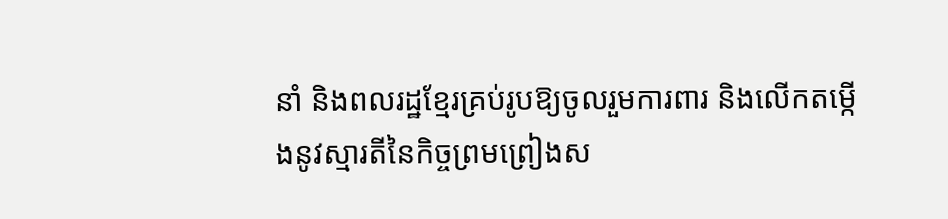នាំ និងពលរដ្ឋខ្មែរគ្រប់រូបឱ្យចូលរួមការពារ និងលើកតម្កើងនូវស្មារតីនៃកិច្ចព្រមព្រៀងស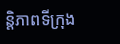ន្តិភាពទីក្រុង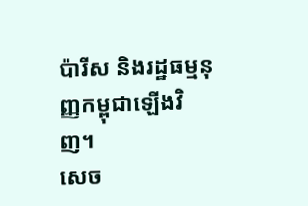ប៉ារីស និងរដ្ឋធម្មនុញ្ញកម្ពុជាឡើងវិញ។
សេច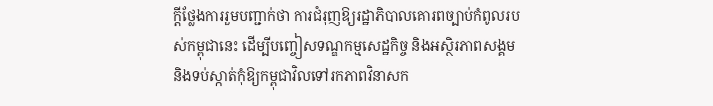ក្តីថ្លែងការរួមបញ្ជាក់ថា ការជំរុញឱ្យរដ្ឋាភិបាលគោរពច្បាប់កំពូលរបស់កម្ពុជានេះ ដើម្បីបញ្ចៀសទណ្ឌកម្មសេដ្ឋកិច្ច និងអស្ថិរភាពសង្គម និងទប់ស្កាត់កុំឱ្យកម្ពុជាវិលទៅរកភាពវិនាសក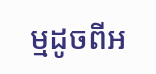ម្មដូចពីអ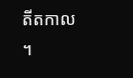តីតកាល ។